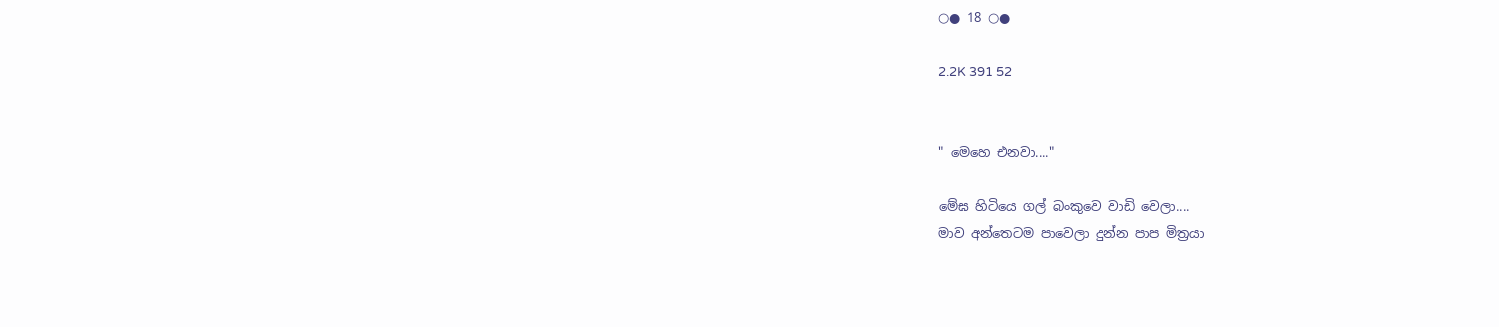○● 18 ○●

2.2K 391 52


" මෙහෙ එනවා...."

මේඝ හිටියෙ ගල් බංකුවෙ වාඩි වෙලා....
මාව අන්තෙටම පාවෙලා දුන්න පාප මිත්‍රයා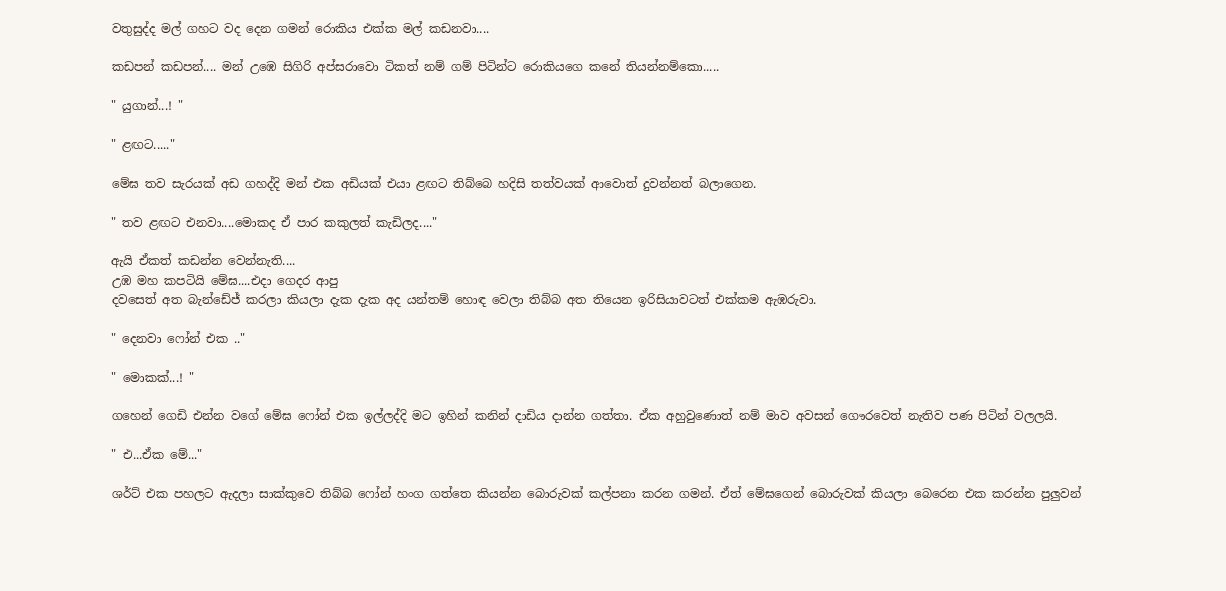වතුසුද්ද මල් ගහට වද දෙන ගමන් රොකිය එක්ක මල් කඩනවා....

කඩපන් කඩපන්.... මන් උඹෙ සිගිරි අප්සරාවො ටිකත් නම් ගම් පිටින්ට රොකියගෙ කනේ තියන්නම්කො.....

" යුගාන්...! "

" ළඟට....."

මේඝ තව සැරයක් අඩ ගහද්දි මන් එක අඩියක් එයා ළඟට තිබ්බෙ හදිසි තත්වයක් ආවොත් දුවන්නත් බලාගෙන.

" තව ළඟට එනවා....මොකද ඒ පාර කකුලත් කැඩිලද...."

ඇයි ඒකත් කඩන්න වෙන්නැති....
උඹ මහ කපටියි මේඝ....එදා ගෙදර ආපු
දවසෙත් අත බැන්ඩේජ් කරලා කියලා දැක දැක අද යන්තම් හොඳ වෙලා තිබ්බ අත තියෙන ඉරිසියාවටත් එක්කම ඇඹරුවා.

" දෙනවා ෆෝන් එක .."

" මොකක්...! "

ගහෙන් ගෙඩි එන්න වගේ මේඝ ෆෝන් එක ඉල්ලද්දි මට ඉහින් කනින් දාඩිය දාන්න ගත්තා. ඒක අහුවුණොත් නම් මාව අවසන් ගෞරවෙත් නැතිව පණ පිටින් වලලයි.

" එ...ඒක මේ..."

ශර්ට් එක පහලට ඇදලා සාක්කුවෙ තිබ්බ ෆෝන් හංග ගත්තෙ කියන්න බොරුවක් කල්පනා කරන ගමන්. ඒත් මේඝගෙන් බොරුවක් කියලා බෙරෙන එක කරන්න පුලුවන්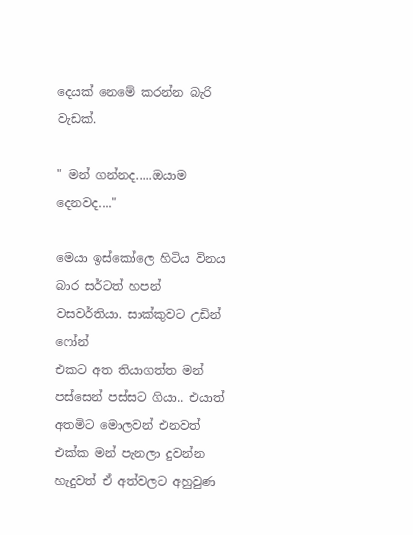දෙයක් නෙමේ කරන්න බැරි වැඩක්.

" මන් ගන්නද.....ඔයාම දෙනවද...."

මෙයා ඉස්කෝලෙ හිටිය විනය බාර සර්ටත් හපන් වසවර්තියා. සාක්කුවට උඩින් ෆෝන්
එකට අත තියාගත්ත මන් පස්සෙන් පස්සට ගියා.. එයාත් අතමිට මොලවන් එනවත් එක්ක මන් පැනලා දුවන්න හැදුවත් ඒ අත්වලට අහුවුණ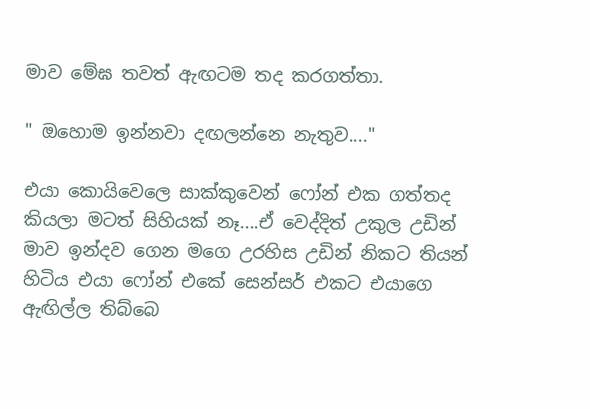මාව මේඝ තවත් ඇඟටම තද කරගත්තා.

" ඔහොම ඉන්නවා දඟලන්නෙ නැතුව...."

එයා කොයිවෙලෙ සාක්කුවෙන් ෆෝන් එක ගත්තද කියලා මටත් සිහියක් නෑ....ඒ වෙද්දිත් උකුල උඩින් මාව ඉන්දව ගෙන මගෙ උරහිස උඩින් නිකට තියන් හිටිය එයා ෆෝන් එකේ සෙන්සර් එකට එයාගෙ ඇඟිල්ල තිබ්බෙ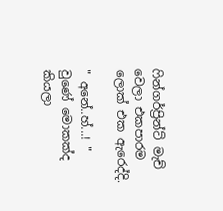ෆින්ගර්ප්‍රින්ට් මැච් වෙලා එකපාරම ලොක් එක ඇරෙද්දි.

" අනේ..හ්...! "
වුණේ මොකක්ද කියලා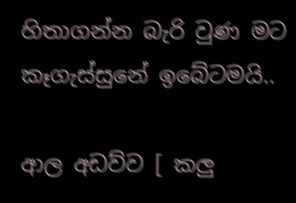හිතාගන්න බැරි වුණ මට කෑගැස්සුනේ ඉබේටමයි..

ආල අඩව්ව [ කලු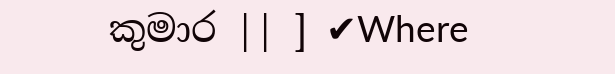කුමාර || ] ✔Where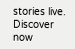stories live. Discover now